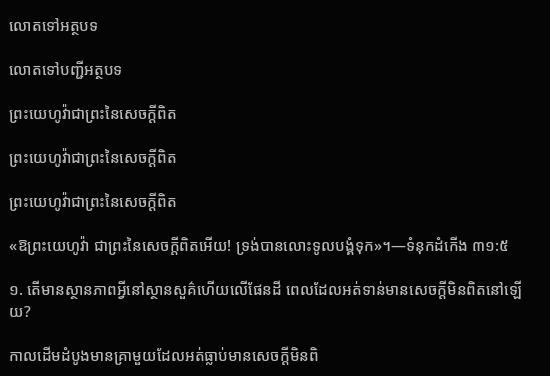លោតទៅអត្ថបទ

លោតទៅបញ្ជីអត្ថបទ

ព្រះយេហូវ៉ាជាព្រះនៃសេចក្ដីពិត

ព្រះយេហូវ៉ាជាព្រះនៃសេចក្ដីពិត

ព្រះយេហូវ៉ាជាព្រះនៃសេចក្ដីពិត

«ឱព្រះយេហូវ៉ា ជាព្រះនៃសេចក្ដីពិតអើយ! ទ្រង់បានលោះទូលបង្គំទុក»។—ទំនុកដំកើង ៣១:៥

១. តើមានស្ថានភាពអ្វីនៅស្ថានសួគ៌ហើយលើផែនដី ពេលដែលអត់ទាន់មានសេចក្ដីមិនពិតនៅឡើយ?

កាលដើមដំបូងមានគ្រាមួយដែលអត់ធ្លាប់មានសេចក្ដីមិនពិ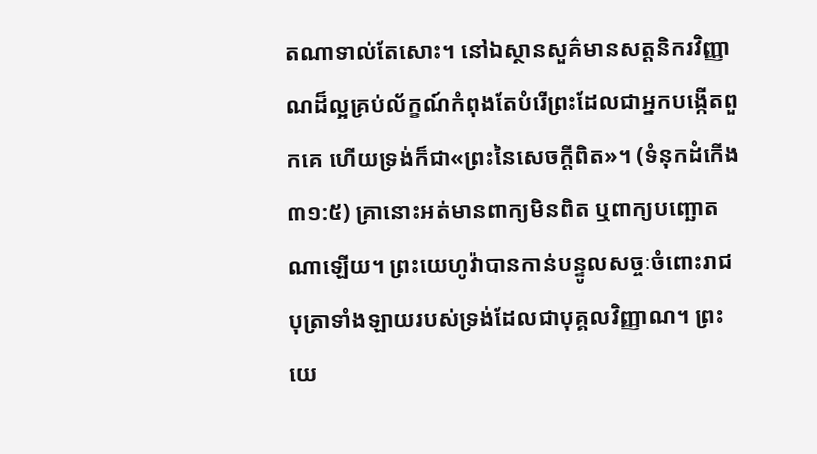តណាទាល់តែសោះ។ នៅឯស្ថានសួគ៌មានសត្តនិករវិញ្ញាណដ៏ល្អគ្រប់ល័ក្ខណ៍កំពុងតែបំរើព្រះដែលជាអ្នកបង្កើតពួកគេ ហើយទ្រង់ក៏ជា«ព្រះនៃសេចក្ដីពិត»។ (ទំនុកដំកើង ៣១:៥) គ្រានោះអត់មានពាក្យមិនពិត ឬពាក្យបញ្ឆោតណាឡើយ។ ព្រះយេហូវ៉ាបានកាន់បន្ទូលសច្ចៈចំពោះរាជបុត្រាទាំងឡាយរបស់ទ្រង់ដែលជាបុគ្គលវិញ្ញាណ។ ព្រះយេ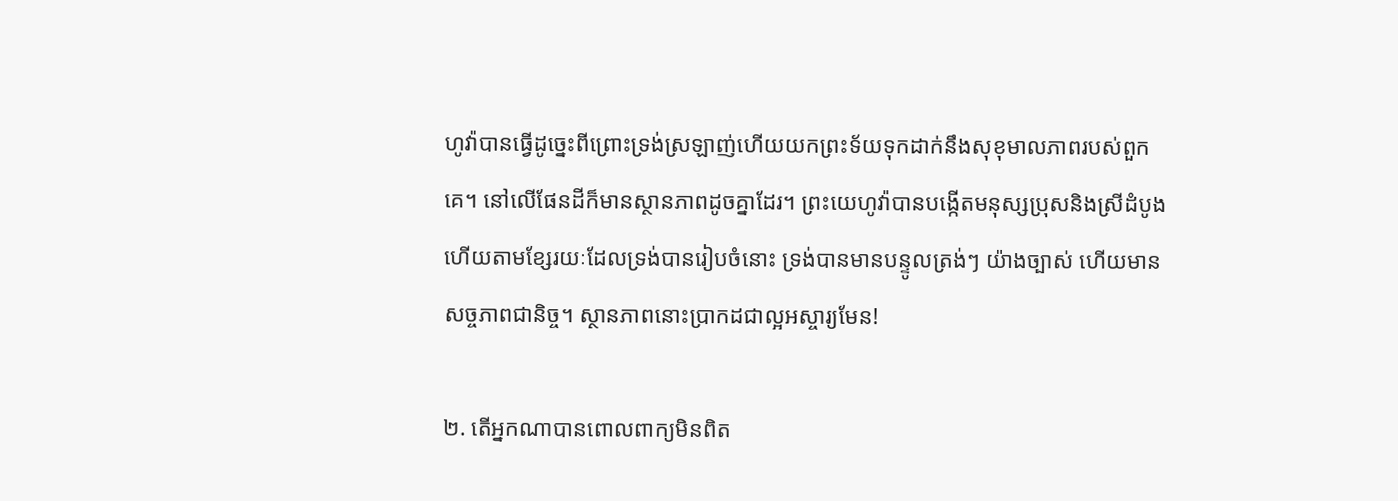ហូវ៉ាបានធ្វើដូច្នេះពីព្រោះទ្រង់ស្រឡាញ់ហើយយកព្រះទ័យទុកដាក់នឹងសុខុមាលភាពរបស់ពួកគេ។ នៅលើផែនដីក៏មានស្ថានភាពដូចគ្នាដែរ។ ព្រះយេហូវ៉ាបានបង្កើតមនុស្សប្រុសនិងស្រីដំបូង ហើយតាមខ្សែរយៈដែលទ្រង់បានរៀបចំនោះ ទ្រង់បានមានបន្ទូលត្រង់ៗ យ៉ាងច្បាស់ ហើយមានសច្ចភាពជានិច្ច។ ស្ថានភាពនោះប្រាកដជាល្អអស្ចារ្យមែន!

២. តើអ្នកណាបានពោលពាក្យមិនពិត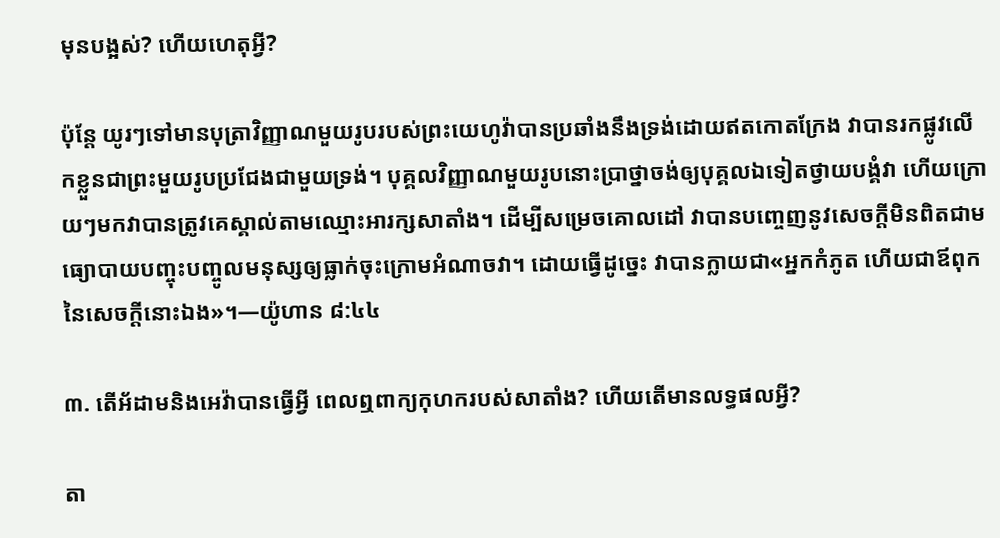មុនបង្អស់? ហើយហេតុអ្វី?

ប៉ុន្តែ យូរៗទៅមានបុត្រាវិញ្ញាណមួយរូបរបស់ព្រះយេហូវ៉ាបានប្រឆាំងនឹងទ្រង់ដោយឥតកោតក្រែង វាបានរកផ្លូវលើកខ្លួនជាព្រះមួយរូបប្រជែងជាមួយទ្រង់។ បុគ្គលវិញ្ញាណមួយរូបនោះប្រាថ្នាចង់ឲ្យបុគ្គលឯទៀតថ្វាយបង្គំវា ហើយក្រោយៗមកវាបានត្រូវគេស្គាល់តាមឈ្មោះអារក្សសាតាំង។ ដើម្បីសម្រេចគោលដៅ វាបានបញ្ចេញនូវសេចក្ដីមិនពិតជាមធ្យោបាយបញ្ចុះបញ្ចូលមនុស្សឲ្យធ្លាក់ចុះក្រោមអំណាចវា។ ដោយធ្វើដូច្នេះ វាបានក្លាយជា«អ្នកកំភូត ហើយជាឪពុកនៃសេចក្ដីនោះឯង»។—យ៉ូហាន ៨:៤៤

៣. តើអ័ដាមនិងអេវ៉ាបានធ្វើអ្វី ពេលឮពាក្យកុហករបស់សាតាំង? ហើយតើមានលទ្ធផលអ្វី?

តា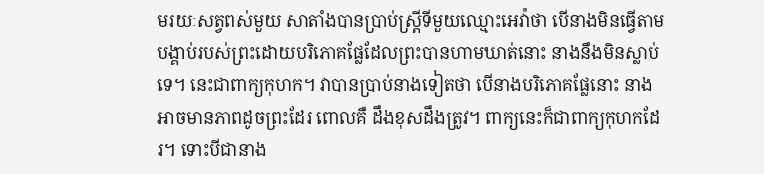មរយៈសត្វពស់មួយ សាតាំងបានប្រាប់ស្ត្រីទីមួយឈ្មោះអេវ៉ាថា បើនាងមិនធ្វើតាមបង្គាប់របស់ព្រះដោយបរិភោគផ្លែដែលព្រះបានហាមឃាត់នោះ នាងនឹងមិនស្លាប់ទេ។ នេះជាពាក្យកុហក។ វាបានប្រាប់នាងទៀតថា បើនាងបរិភោគផ្លែនោះ នាងអាចមានភាពដូចព្រះដែរ ពោលគឺ ដឹងខុសដឹងត្រូវ។ ពាក្យនេះក៏ជាពាក្យកុហកដែរ។ ទោះបីជានាង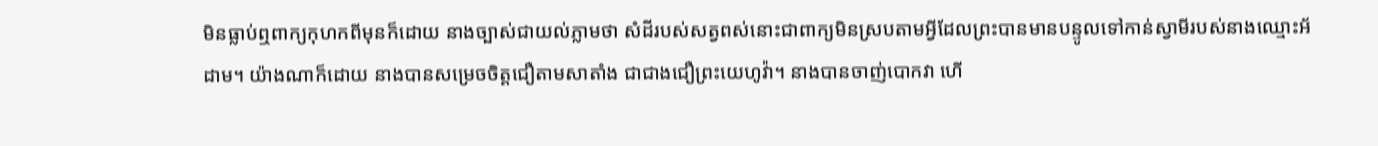មិនធ្លាប់ឮពាក្យកុហកពីមុនក៏ដោយ នាងច្បាស់ជាយល់ភ្លាមថា សំដីរបស់សត្វពស់នោះជាពាក្យមិនស្របតាមអ្វីដែលព្រះបានមានបន្ទូលទៅកាន់ស្វាមីរបស់នាងឈ្មោះអ័ដាម។ យ៉ាងណាក៏ដោយ នាងបានសម្រេចចិត្តជឿតាមសាតាំង ជាជាងជឿព្រះយេហូវ៉ា។ នាងបានចាញ់បោកវា ហើ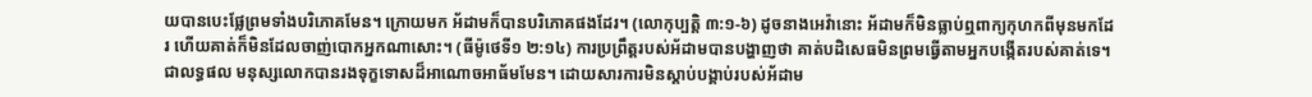យបានបេះផ្លែព្រមទាំងបរិភោគមែន។ ក្រោយមក អ័ដាមក៏បានបរិភោគផងដែរ។ (លោកុប្បត្តិ ៣:១-៦) ដូចនាងអេវ៉ានោះ អ័ដាមក៏មិនធ្លាប់ឮពាក្យកុហកពីមុនមកដែរ ហើយគាត់ក៏មិនដែលចាញ់បោកអ្នកណាសោះ។ (ធីម៉ូថេទី១ ២:១៤) ការប្រព្រឹត្តរបស់អ័ដាមបានបង្ហាញថា គាត់បដិសេធមិនព្រមធ្វើតាមអ្នកបង្កើតរបស់គាត់ទេ។ ជាលទ្ធផល មនុស្សលោកបានរងទុក្ខទោសដ៏អាណោចអាធ័មមែន។ ដោយសារការមិនស្ដាប់បង្គាប់របស់អ័ដាម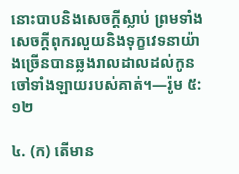នោះបាបនិងសេចក្ដីស្លាប់ ព្រមទាំងសេចក្ដីពុករលួយនិងទុក្ខវេទនាយ៉ាងច្រើនបានឆ្លងរាលដាលដល់កូនចៅទាំងឡាយរបស់គាត់។—រ៉ូម ៥:១២

៤. (ក) តើមាន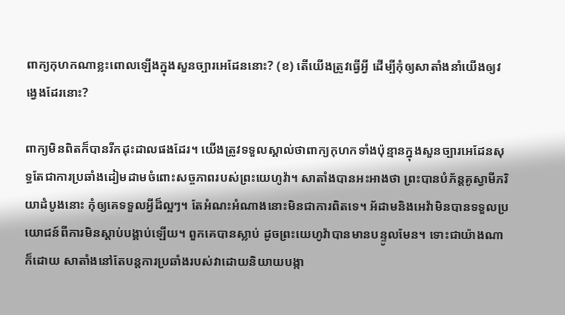ពាក្យកុហកណាខ្លះពោលឡើងក្នុងសួនច្បារអេដែននោះ? (ខ) តើយើងត្រូវធ្វើអ្វី ដើម្បីកុំឲ្យសាតាំងនាំយើងឲ្យវង្វេងដែរនោះ?

ពាក្យមិនពិតក៏បានរីកដុះដាលផងដែរ។ យើងត្រូវទទួលស្គាល់ថាពាក្យកុហកទាំងប៉ុន្មានក្នុងសួនច្បារអេដែនសុទ្ធតែជាការប្រឆាំងដៀមដាមចំពោះសច្ចភាពរបស់ព្រះយេហូវ៉ា។ សាតាំងបានអះអាងថា ព្រះបានបំភ័ន្តគូស្វាមីភរិយាដំបូងនោះ កុំឲ្យគេទទួលអ្វីដ៏ល្អៗ។ តែអំណះអំណាងនោះមិនជាការពិតទេ។ អ័ដាមនិងអេវ៉ាមិនបានទទួលប្រយោជន៍ពីការមិនស្ដាប់បង្គាប់ឡើយ។ ពួកគេបានស្លាប់ ដូចព្រះយេហូវ៉ាបានមានបន្ទូលមែន។ ទោះជាយ៉ាងណាក៏ដោយ សាតាំងនៅតែបន្តការប្រឆាំងរបស់វាដោយនិយាយបង្កា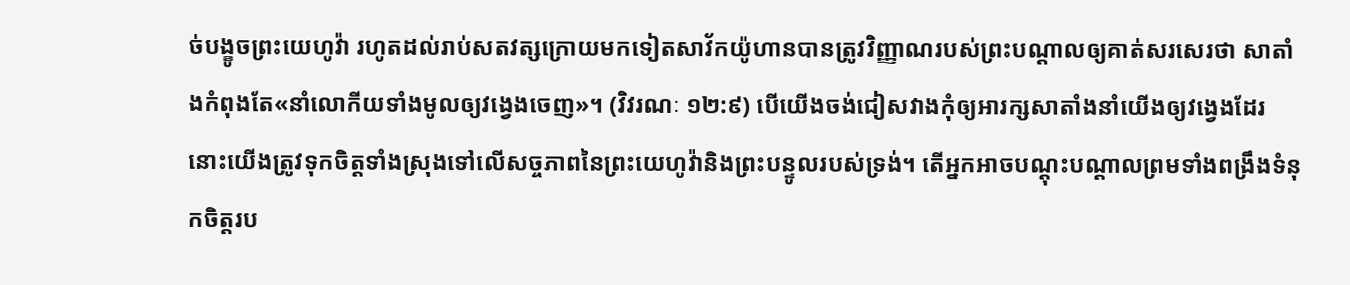ច់បង្ខូចព្រះយេហូវ៉ា រហូតដល់រាប់សតវត្សក្រោយមកទៀតសាវ័កយ៉ូហានបានត្រូវវិញ្ញាណរបស់ព្រះបណ្ដាលឲ្យគាត់សរសេរថា សាតាំងកំពុងតែ«នាំលោកីយទាំងមូលឲ្យវង្វេងចេញ»។ (វិវរណៈ ១២:៩) បើយើងចង់ជៀសវាងកុំឲ្យអារក្សសាតាំងនាំយើងឲ្យវង្វេងដែរ នោះយើងត្រូវទុកចិត្តទាំងស្រុងទៅលើសច្ចភាពនៃព្រះយេហូវ៉ានិងព្រះបន្ទូលរបស់ទ្រង់។ តើអ្នកអាចបណ្ដុះបណ្ដាលព្រមទាំងពង្រឹងទំនុកចិត្តរប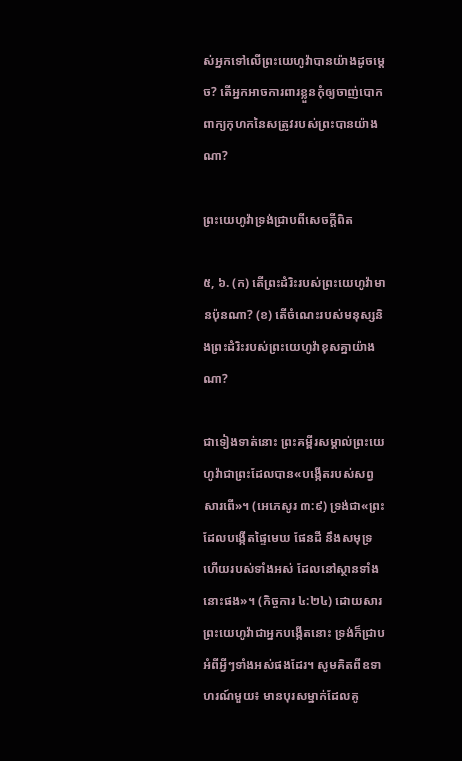ស់អ្នកទៅលើព្រះយេហូវ៉ាបានយ៉ាងដូចម្ដេច? តើអ្នកអាចការពារខ្លួនកុំឲ្យចាញ់បោកពាក្យកុហកនៃសត្រូវរបស់ព្រះបានយ៉ាងណា?

ព្រះយេហូវ៉ាទ្រង់ជ្រាបពីសេចក្ដីពិត

៥, ៦. (ក) តើព្រះដំរិះរបស់ព្រះយេហូវ៉ាមានប៉ុនណា? (ខ) តើចំណេះរបស់មនុស្សនិងព្រះដំរិះរបស់ព្រះយេហូវ៉ាខុសគ្នាយ៉ាងណា?

ជាទៀងទាត់នោះ ព្រះគម្ពីរសម្គាល់ព្រះយេហូវ៉ាជាព្រះដែលបាន«បង្កើតរបស់សព្វសារពើ»។ (អេភេសូរ ៣:៩) ទ្រង់ជា«ព្រះដែលបង្កើតផ្ទៃមេឃ ផែនដី នឹងសមុទ្រ ហើយរបស់ទាំងអស់ ដែលនៅស្ថានទាំងនោះផង»។ (កិច្ចការ ៤:២៤) ដោយសារព្រះយេហូវ៉ាជាអ្នកបង្កើតនោះ ទ្រង់ក៏ជ្រាបអំពីអ្វីៗទាំងអស់ផងដែរ។ សូមគិតពីឧទាហរណ៍មួយ៖ មានបុរសម្នាក់ដែលគូ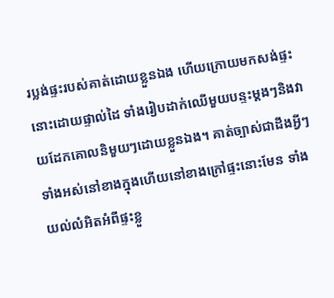រប្លង់ផ្ទះរបស់គាត់ដោយខ្លួនឯង ហើយក្រោយមកសង់ផ្ទះនោះដោយផ្ទាល់ដៃ ទាំងរៀបដាក់ឈើមួយបន្ទះម្ដងៗនិងវាយដែកគោលនិមួយៗដោយខ្លួនឯង។ គាត់ច្បាស់ជាដឹងអ្វីៗទាំងអស់នៅខាងក្នុងហើយនៅខាងក្រៅផ្ទះនោះមែន ទាំងយល់លំអិតអំពីផ្ទះខ្លួ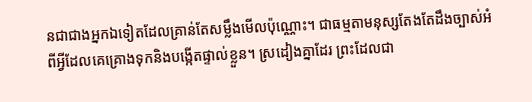នជាជាងអ្នកឯទៀតដែលគ្រាន់តែសម្លឹងមើលប៉ុណ្ណោះ។ ជាធម្មតាមនុស្សតែងតែដឹងច្បាស់អំពីអ្វីដែលគេគ្រោងទុកនិងបង្កើតផ្ទាល់ខ្លួន។ ស្រដៀងគ្នាដែរ ព្រះដែលជា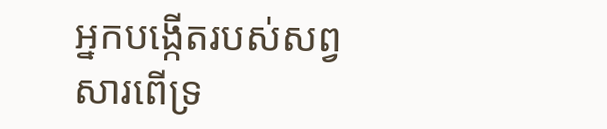អ្នកបង្កើតរបស់សព្វសារពើទ្រ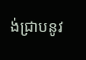ង់ជ្រាបនូវ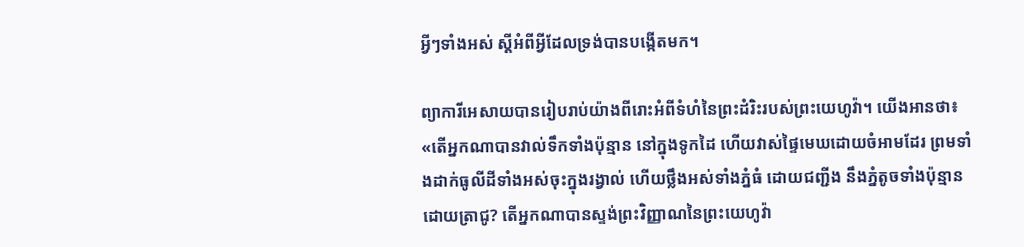អ្វីៗទាំងអស់ ស្តីអំពីអ្វីដែលទ្រង់បានបង្កើតមក។

ព្យាការីអេសាយបានរៀបរាប់យ៉ាងពីរោះអំពីទំហំនៃព្រះដំរិះរបស់ព្រះយេហូវ៉ា។ យើងអានថា៖ «តើអ្នកណាបានវាល់ទឹកទាំងប៉ុន្មាន នៅក្នុងទូកដៃ ហើយវាស់ផ្ទៃមេឃដោយចំអាមដែរ ព្រមទាំងដាក់ធូលីដីទាំងអស់ចុះក្នុងរង្វាល់ ហើយថ្លឹងអស់ទាំងភ្នំធំ ដោយជញ្ជីង នឹងភ្នំតូចទាំងប៉ុន្មានដោយត្រាជូ? តើអ្នកណាបានស្ទង់ព្រះវិញ្ញាណនៃព្រះយេហូវ៉ា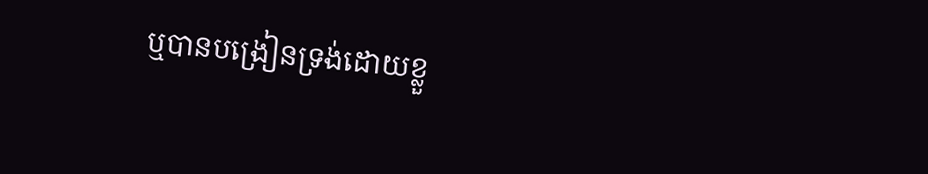ឬបានបង្រៀនទ្រង់ដោយខ្លួ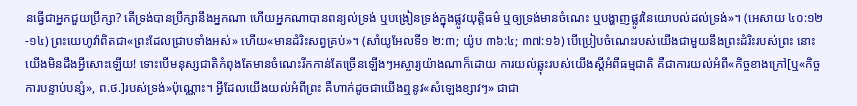នធ្វើជាអ្នកជួយប្រឹក្សា? តើទ្រង់បានប្រឹក្សានឹងអ្នកណា ហើយអ្នកណាបានពន្យល់ទ្រង់ ឬបង្រៀនទ្រង់ក្នុងផ្លូវយុត្ដិធម៌ ឬឲ្យទ្រង់មានចំណេះ ឬបង្ហាញផ្លូវនៃយោបល់ដល់ទ្រង់»។ (អេសាយ ៤០:១២-១៤) ព្រះយេហូវ៉ាពិតជា«ព្រះដែលជ្រាបទាំងអស់» ហើយ«មានដំរិះសព្វគ្រប់»។ (សាំយូអែលទី១ ២:៣; យ៉ូប ៣៦:៤; ៣៧:១៦) បើប្រៀបចំណេះរបស់យើងជាមួយនឹងព្រះដំរិះរបស់ព្រះ នោះយើងមិនដឹងអ្វីសោះឡើយ! ទោះបើមនុស្សជាតិកំពុងតែមានចំណេះរីកកាន់តែច្រើនឡើងៗអស្ចារ្យយ៉ាងណាក៏ដោយ ការយល់ឆ្លុះរបស់យើងស្តីអំពីធម្មជាតិ គឺជាការយល់អំពី«កិច្ចខាងក្រៅ[ឬ«កិច្ចការបន្ទាប់បន្សំ», ព.ថ.]របស់ទ្រង់»ប៉ុណ្ណោះ។ អ្វីដែលយើងយល់អំពីព្រះ គឺហាក់ដូចជាយើងឮនូវ«សំឡេងខ្សាវៗ» ជាជា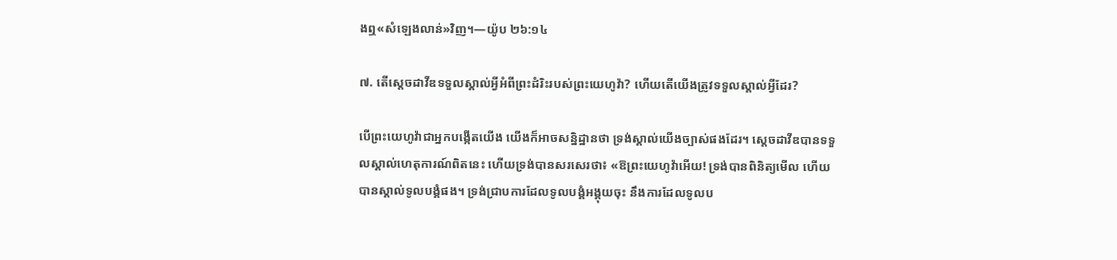ងឮ«សំឡេងលាន់»វិញ។—យ៉ូប ២៦:១៤

៧. តើស្តេចដាវីឌទទួលស្គាល់អ្វីអំពីព្រះដំរិះរបស់ព្រះយេហូវ៉ា? ហើយតើយើងត្រូវទទួលស្គាល់អ្វីដែរ?

បើព្រះយេហូវ៉ាជាអ្នកបង្កើតយើង យើងក៏អាចសន្និដ្ឋានថា ទ្រង់ស្គាល់យើងច្បាស់ផងដែរ។ ស្តេចដាវីឌបានទទួលស្គាល់ហេតុការណ៍ពិតនេះ ហើយទ្រង់បានសរសេរថា៖ «ឱព្រះយេហូវ៉ាអើយ! ទ្រង់បានពិនិត្យមើល ហើយបានស្គាល់ទូលបង្គំផង។ ទ្រង់ជ្រាបការដែលទូលបង្គំអង្គុយចុះ នឹងការដែលទូលប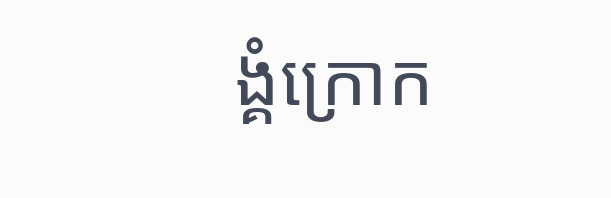ង្គំក្រោក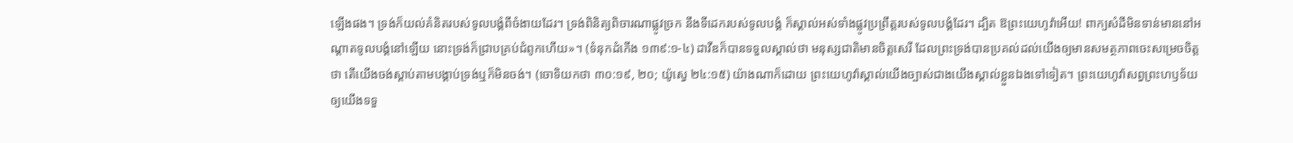ឡើងផង។ ទ្រង់ក៏យល់គំនិតរបស់ទូលបង្គំពីចំងាយដែរ។ ទ្រង់ពិនិត្យពិចារណាផ្លូវច្រក នឹងទីដេករបស់ទូលបង្គំ ក៏ស្គាល់អស់ទាំងផ្លូវប្រព្រឹត្តរបស់ទូលបង្គំដែរ។ ដ្បិត ឱព្រះយេហូវ៉ាអើយ! ពាក្យសំដីមិនទាន់មាននៅអណ្ដាតទូលបង្គំនៅឡើយ នោះទ្រង់ក៏ជ្រាបគ្រប់ជំពូកហើយ»។ (ទំនុកដំកើង ១៣៩:១-៤) ដាវីឌក៏បានទទួលស្គាល់ថា មនុស្សជាតិមានចិត្តសេរី ដែលព្រះទ្រង់បានប្រគល់ដល់យើងឲ្យមានសមត្ថភាពចេះសម្រេចចិត្តថា តើយើងចង់ស្ដាប់តាមបង្គាប់ទ្រង់ឬក៏មិនចង់។ (ចោទិយកថា ៣០:១៩, ២០; យ៉ូស្វេ ២៤:១៥) យ៉ាងណាក៏ដោយ ព្រះយេហូវ៉ាស្គាល់យើងច្បាស់ជាងយើងស្គាល់ខ្លួនឯងទៅទៀត។ ព្រះយេហូវ៉ាសព្វព្រះហឫទ័យឲ្យយើងទទួ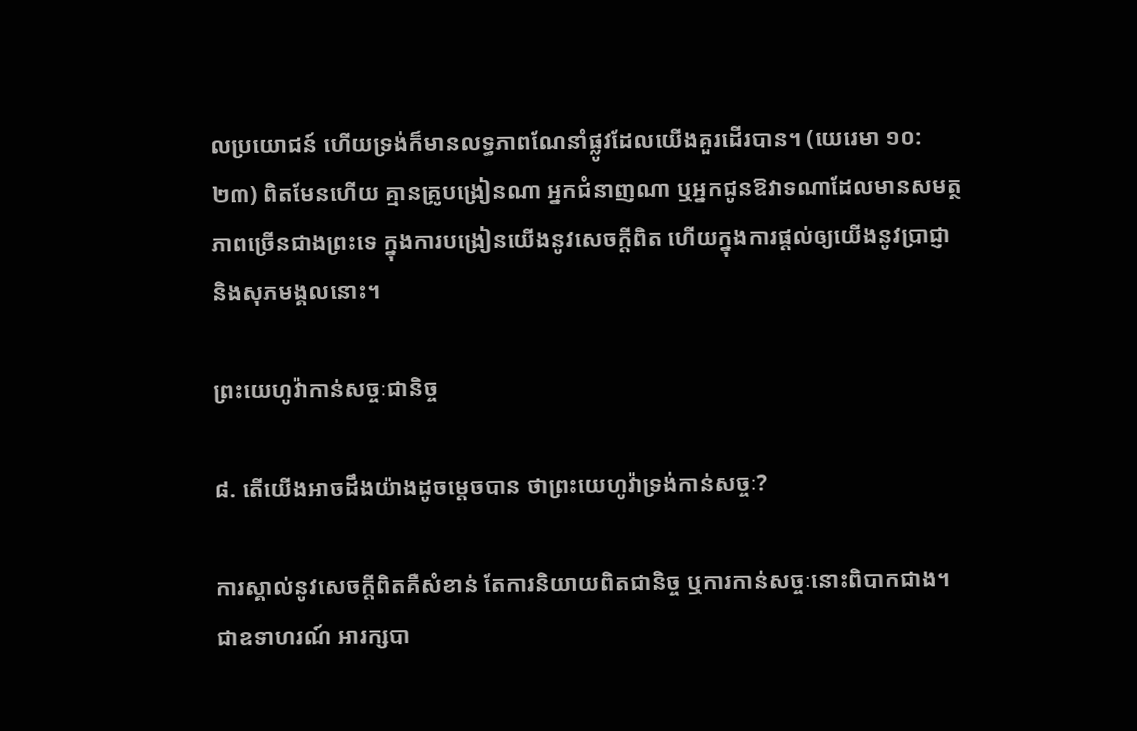លប្រយោជន៍ ហើយទ្រង់ក៏មានលទ្ធភាពណែនាំផ្លូវដែលយើងគួរដើរបាន។ (យេរេមា ១០:២៣) ពិតមែនហើយ គ្មានគ្រូបង្រៀនណា អ្នកជំនាញណា ឬអ្នកជូនឱវាទណាដែលមានសមត្ថភាពច្រើនជាងព្រះទេ ក្នុងការបង្រៀនយើងនូវសេចក្ដីពិត ហើយក្នុងការផ្ដល់ឲ្យយើងនូវប្រាជ្ញានិងសុភមង្គលនោះ។

ព្រះយេហូវ៉ាកាន់សច្ចៈជានិច្ច

៨. តើយើងអាចដឹងយ៉ាងដូចម្ដេចបាន ថាព្រះយេហូវ៉ាទ្រង់កាន់សច្ចៈ?

ការស្គាល់នូវសេចក្ដីពិតគឺសំខាន់ តែការនិយាយពិតជានិច្ច ឬការកាន់សច្ចៈនោះពិបាកជាង។ ជាឧទាហរណ៍ អារក្សបា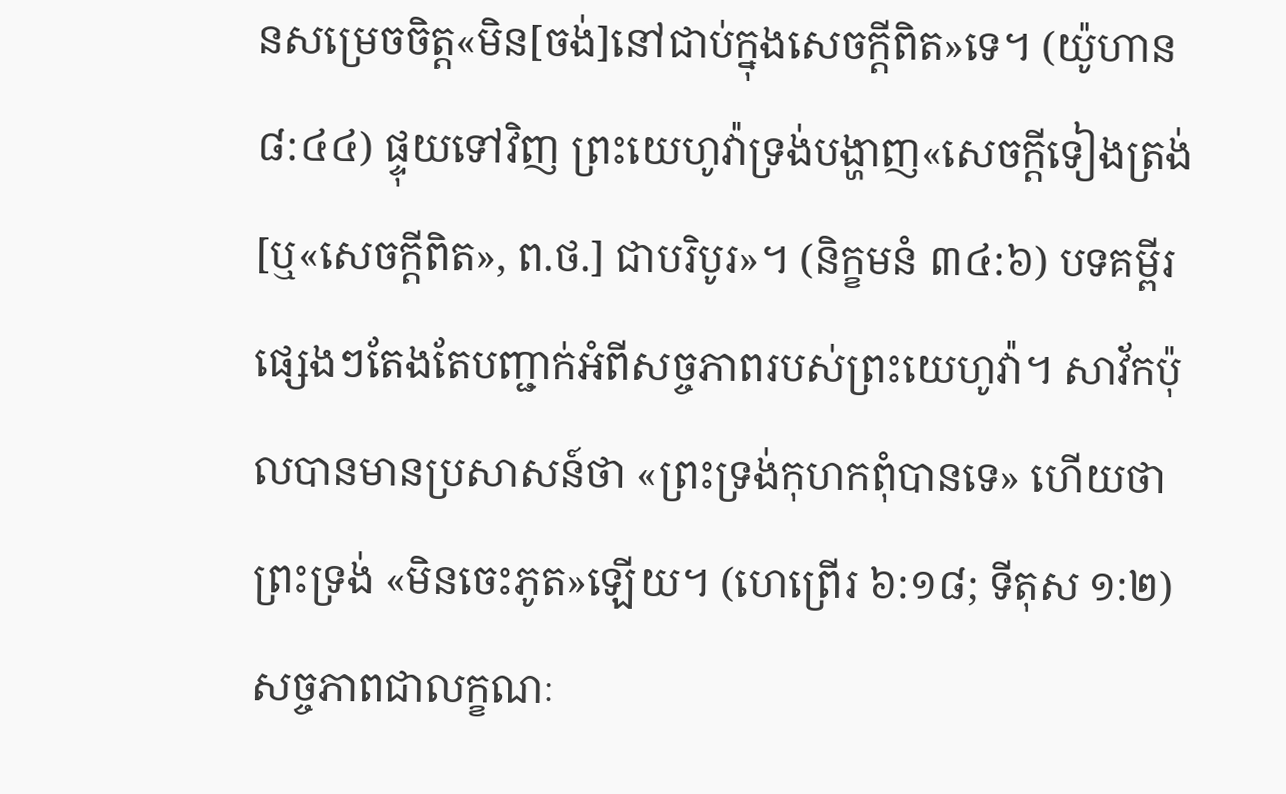នសម្រេចចិត្ត«មិន[ចង់]នៅជាប់ក្នុងសេចក្ដីពិត»ទេ។ (យ៉ូហាន ៨:៤៤) ផ្ទុយទៅវិញ ព្រះយេហូវ៉ាទ្រង់បង្ហាញ«សេចក្ដីទៀងត្រង់[ឬ«សេចក្ដីពិត», ព.ថ.] ជាបរិបូរ»។ (និក្ខមនំ ៣៤:៦) បទគម្ពីរផ្សេងៗតែងតែបញ្ជាក់អំពីសច្ចភាពរបស់ព្រះយេហូវ៉ា។ សាវ័កប៉ុលបានមានប្រសាសន៍ថា «ព្រះទ្រង់កុហកពុំបានទេ» ហើយថាព្រះទ្រង់ «មិនចេះភូត»ឡើយ។ (ហេព្រើរ ៦:១៨; ទីតុស ១:២) សច្ចភាពជាលក្ខណៈ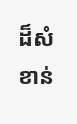ដ៏សំខាន់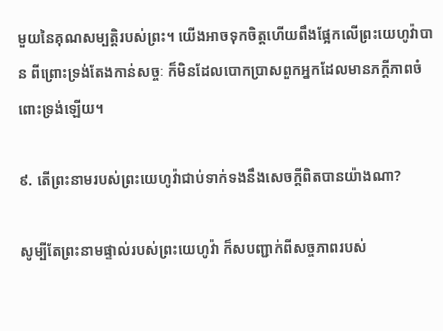មួយនៃគុណសម្បត្ដិរបស់ព្រះ។ យើងអាចទុកចិត្តហើយពឹងផ្អែកលើព្រះយេហូវ៉ាបាន ពីព្រោះទ្រង់តែងកាន់សច្ចៈ ក៏មិនដែលបោកប្រាសពួកអ្នកដែលមានភក្ដីភាពចំពោះទ្រង់ឡើយ។

៩. តើព្រះនាមរបស់ព្រះយេហូវ៉ាជាប់ទាក់ទងនឹងសេចក្ដីពិតបានយ៉ាងណា?

សូម្បីតែព្រះនាមផ្ទាល់របស់ព្រះយេហូវ៉ា ក៏សបញ្ជាក់ពីសច្ចភាពរបស់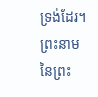ទ្រង់ដែរ។ ព្រះនាមនៃព្រះ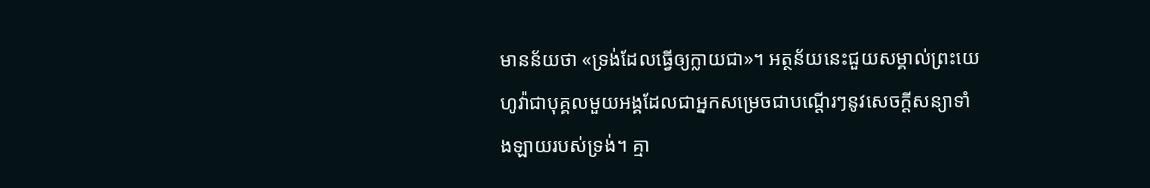មានន័យថា «ទ្រង់ដែលធ្វើឲ្យក្លាយជា»។ អត្ថន័យនេះជួយសម្គាល់ព្រះយេហូវ៉ាជាបុគ្គលមួយអង្គដែលជាអ្នកសម្រេចជាបណ្ដើរៗនូវសេចក្ដីសន្យាទាំងឡាយរបស់ទ្រង់។ គ្មា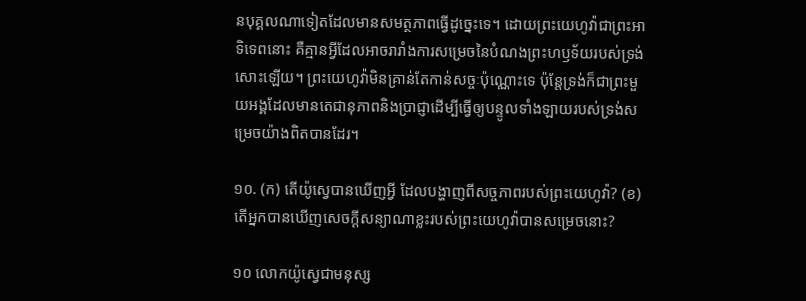នបុគ្គលណាទៀតដែលមានសមត្ថភាពធ្វើដូច្នេះទេ។ ដោយព្រះយេហូវ៉ាជាព្រះអាទិទេពនោះ គឺគ្មានអ្វីដែលអាចរារាំងការសម្រេចនៃបំណងព្រះហឫទ័យរបស់ទ្រង់សោះឡើយ។ ព្រះយេហូវ៉ាមិនគ្រាន់តែកាន់សច្ចៈប៉ុណ្ណោះទេ ប៉ុន្តែទ្រង់ក៏ជាព្រះមួយអង្គដែលមានតេជានុភាពនិងប្រាជ្ញាដើម្បីធ្វើឲ្យបន្ទូលទាំងឡាយរបស់ទ្រង់សម្រេចយ៉ាងពិតបានដែរ។

១០. (ក) តើយ៉ូស្វេបានឃើញអ្វី ដែលបង្ហាញពីសច្ចភាពរបស់ព្រះយេហូវ៉ា? (ខ) តើអ្នកបានឃើញសេចក្ដីសន្យាណាខ្លះរបស់ព្រះយេហូវ៉ាបានសម្រេចនោះ?

១០ លោកយ៉ូស្វេជាមនុស្ស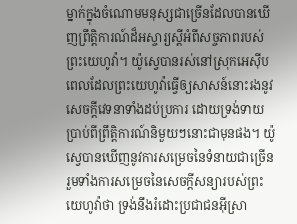ម្នាក់ក្នុងចំណោមមនុស្សជាច្រើនដែលបានឃើញព្រឹត្ដិការណ៍ដ៏អស្ចារ្យស្តីអំពីសច្ចភាពរបស់ព្រះយេហូវ៉ា។ យ៉ូស្វេបានរស់នៅស្រុកអេស៊ីបពេលដែលព្រះយេហូវ៉ាធ្វើឲ្យសាសន៍នោះរងនូវសេចក្ដីវេទនាទាំងដប់ប្រការ ដោយទ្រង់ទាយប្រាប់ពីព្រឹត្ដិការណ៍និមួយៗនោះជាមុនផង។ យ៉ូស្វេបានឃើញនូវការសម្រេចនៃទំនាយជាច្រើន រួមទាំងការសម្រេចនៃសេចក្ដីសន្យារបស់ព្រះយេហូវ៉ាថា ទ្រង់នឹងរំដោះប្រជាជនអ៊ីស្រា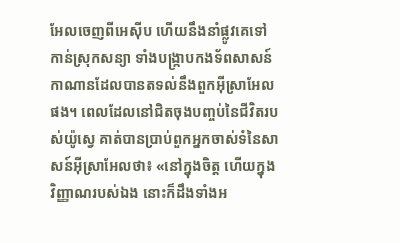អែលចេញពីអេស៊ីប ហើយនឹងនាំផ្លូវគេទៅកាន់ស្រុកសន្យា ទាំងបង្ក្រាបកងទ័ពសាសន៍កាណានដែលបានតទល់នឹងពួកអ៊ីស្រាអែលផង។ ពេលដែលនៅជិតចុងបញ្ចប់នៃជីវិតរបស់យ៉ូស្វេ គាត់បានប្រាប់ពួកអ្នកចាស់ទំនៃសាសន៍អ៊ីស្រាអែលថា៖ «នៅក្នុងចិត្ត ហើយក្នុងវិញ្ញាណរបស់ឯង នោះក៏ដឹងទាំងអ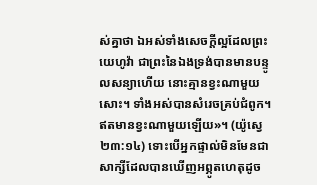ស់គ្នាថា ឯអស់ទាំងសេចក្ដីល្អដែលព្រះយេហូវ៉ា ជាព្រះនៃឯងទ្រង់បានមានបន្ទូលសន្យាហើយ នោះគ្មានខ្វះណាមួយសោះ។ ទាំងអស់បានសំរេចគ្រប់ជំពូក។ ឥតមានខ្វះណាមួយឡើយ»។ (យ៉ូស្វេ ២៣:១៤) ទោះបើអ្នកផ្ទាល់មិនមែនជាសាក្សីដែលបានឃើញអព្ភូតហេតុដូច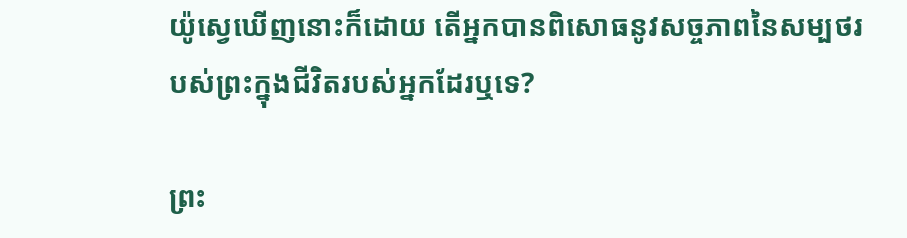យ៉ូស្វេឃើញនោះក៏ដោយ តើអ្នកបានពិសោធនូវសច្ចភាពនៃសម្បថរបស់ព្រះក្នុងជីវិតរបស់អ្នកដែរឬទេ?

ព្រះ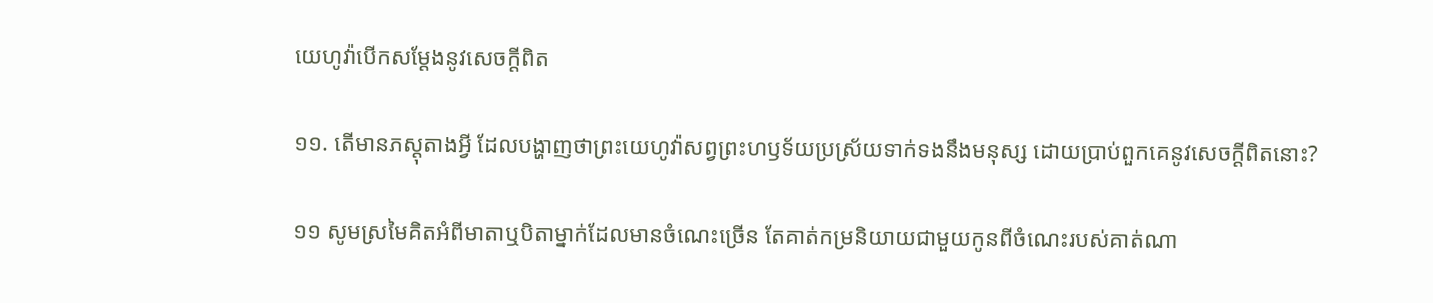យេហូវ៉ាបើកសម្ដែងនូវសេចក្ដីពិត

១១. តើមានភស្តុតាងអ្វី ដែលបង្ហាញថាព្រះយេហូវ៉ាសព្វព្រះហឫទ័យប្រស្រ័យទាក់ទងនឹងមនុស្ស ដោយប្រាប់ពួកគេនូវសេចក្ដីពិតនោះ?

១១ សូមស្រមៃគិតអំពីមាតាឬបិតាម្នាក់ដែលមានចំណេះច្រើន តែគាត់កម្រនិយាយជាមួយកូនពីចំណេះរបស់គាត់ណា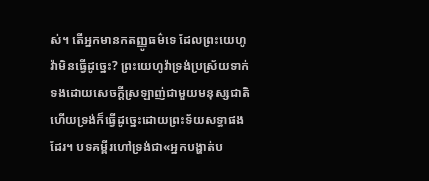ស់។ តើអ្នកមានកតញ្ញូធម៌ទេ ដែលព្រះយេហូវ៉ាមិនធ្វើដូច្នេះ? ព្រះយេហូវ៉ាទ្រង់ប្រស្រ័យទាក់ទងដោយសេចក្ដីស្រឡាញ់ជាមួយមនុស្សជាតិ ហើយទ្រង់ក៏ធ្វើដូច្នេះដោយព្រះទ័យសទ្ធាផងដែរ។ បទគម្ពីរហៅទ្រង់ជា«អ្នកបង្ហាត់ប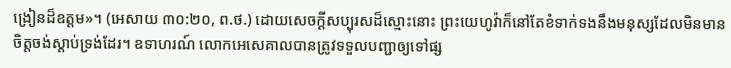ង្រៀនដ៏ឧត្តម»។ (អេសាយ ៣០:២០, ព.ថ.) ដោយសេចក្ដីសប្បុរសដ៏ស្មោះនោះ ព្រះយេហូវ៉ាក៏នៅតែខំទាក់ទងនឹងមនុស្សដែលមិនមានចិត្តចង់ស្ដាប់ទ្រង់ដែរ។ ឧទាហរណ៍ លោកអេសេគាលបានត្រូវទទួលបញ្ជាឲ្យទៅផ្ស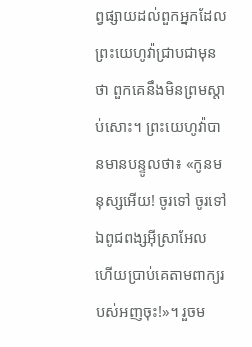ព្វផ្សាយដល់ពួកអ្នកដែលព្រះយេហូវ៉ាជ្រាបជាមុនថា ពួកគេនឹងមិនព្រមស្ដាប់សោះ។ ព្រះយេហូវ៉ាបានមានបន្ទូលថា៖ «កូនមនុស្សអើយ! ចូរទៅ ចូរទៅឯពូជពង្សអ៊ីស្រាអែល ហើយប្រាប់គេតាមពាក្យរបស់អញចុះ!»។ រួចម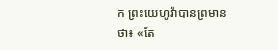ក ព្រះយេហូវ៉ាបានព្រមានថា៖ «តែ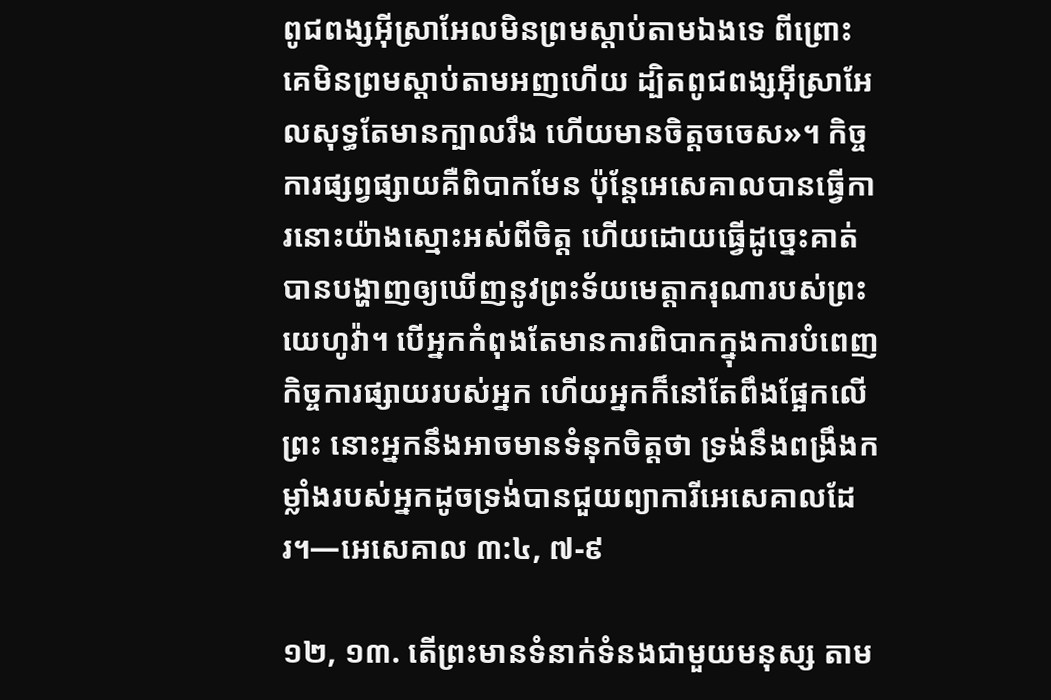ពូជពង្សអ៊ីស្រាអែលមិនព្រមស្ដាប់តាមឯងទេ ពីព្រោះគេមិនព្រមស្ដាប់តាមអញហើយ ដ្បិតពូជពង្សអ៊ីស្រាអែលសុទ្ធតែមានក្បាលរឹង ហើយមានចិត្តចចេស»។ កិច្ចការផ្សព្វផ្សាយគឺពិបាកមែន ប៉ុន្តែអេសេគាលបានធ្វើការនោះយ៉ាងស្មោះអស់ពីចិត្ត ហើយដោយធ្វើដូច្នេះគាត់បានបង្ហាញឲ្យឃើញនូវព្រះទ័យមេត្ដាករុណារបស់ព្រះយេហូវ៉ា។ បើអ្នកកំពុងតែមានការពិបាកក្នុងការបំពេញកិច្ចការផ្សាយរបស់អ្នក ហើយអ្នកក៏នៅតែពឹងផ្អែកលើព្រះ នោះអ្នកនឹងអាចមានទំនុកចិត្តថា ទ្រង់នឹងពង្រឹងកម្លាំងរបស់អ្នកដូចទ្រង់បានជួយព្យាការីអេសេគាលដែរ។—អេសេគាល ៣:៤, ៧-៩

១២, ១៣. តើព្រះមានទំនាក់ទំនងជាមួយមនុស្ស តាម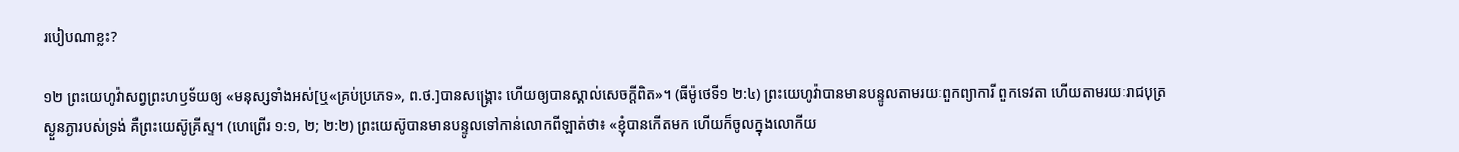របៀបណាខ្លះ?

១២ ព្រះយេហូវ៉ាសព្វព្រះហឫទ័យឲ្យ «មនុស្សទាំងអស់[ឬ«គ្រប់ប្រភេទ», ព.ថ.]បានសង្គ្រោះ ហើយឲ្យបានស្គាល់សេចក្ដីពិត»។ (ធីម៉ូថេទី១ ២:៤) ព្រះយេហូវ៉ាបានមានបន្ទូលតាមរយៈពួកព្យាការី ពួកទេវតា ហើយតាមរយៈរាជបុត្រស្ងួនភ្ងារបស់ទ្រង់ គឺព្រះយេស៊ូគ្រីស្ទ។ (ហេព្រើរ ១:១, ២; ២:២) ព្រះយេស៊ូបានមានបន្ទូលទៅកាន់លោកពីឡាត់ថា៖ «ខ្ញុំបានកើតមក ហើយក៏ចូលក្នុងលោកីយ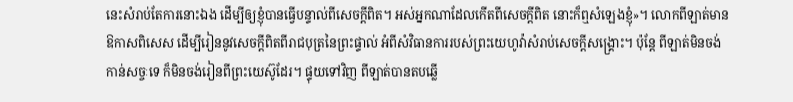នេះសំរាប់តែការនោះឯង ដើម្បីឲ្យខ្ញុំបានធ្វើបន្ទាល់ពីសេចក្ដីពិត។ អស់អ្នកណាដែលកើតពីសេចក្ដីពិត នោះក៏ឮសំឡេងខ្ញុំ»។ លោកពីឡាត់មានឱកាសពិសេស ដើម្បីរៀននូវសេចក្ដីពិតពីរាជបុត្រនៃព្រះផ្ទាល់ អំពីសំវិធានការរបស់ព្រះយេហូវ៉ាសំរាប់សេចក្ដីសង្គ្រោះ។ ប៉ុន្តែ ពីឡាត់មិនចង់កាន់សច្ចៈទេ ក៏មិនចង់រៀនពីព្រះយេស៊ូដែរ។ ផ្ទុយទៅវិញ ពីឡាត់បានតបឆ្លើ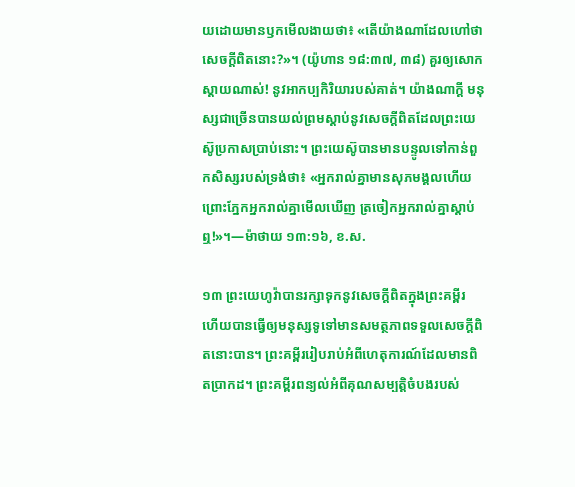យដោយមានឫកមើលងាយថា៖ «តើយ៉ាងណាដែលហៅថាសេចក្ដីពិតនោះ?»។ (យ៉ូហាន ១៨:៣៧, ៣៨) គួរឲ្យសោកស្ដាយណាស់! នូវអាកប្បកិរិយារបស់គាត់។ យ៉ាងណាក្ដី មនុស្សជាច្រើនបានយល់ព្រមស្ដាប់នូវសេចក្ដីពិតដែលព្រះយេស៊ូប្រកាសប្រាប់នោះ។ ព្រះយេស៊ូបានមានបន្ទូលទៅកាន់ពួកសិស្សរបស់ទ្រង់ថា៖ «អ្នករាល់គ្នាមានសុភមង្គលហើយ ព្រោះភ្នែកអ្នករាល់គ្នាមើលឃើញ ត្រចៀកអ្នករាល់គ្នាស្ដាប់ឮ!»។—ម៉ាថាយ ១៣:១៦, ខ.ស.

១៣ ព្រះយេហូវ៉ាបានរក្សាទុកនូវសេចក្ដីពិតក្នុងព្រះគម្ពីរ ហើយបានធ្វើឲ្យមនុស្សទូទៅមានសមត្ថភាពទទួលសេចក្ដីពិតនោះបាន។ ព្រះគម្ពីររៀបរាប់អំពីហេតុការណ៍ដែលមានពិតប្រាកដ។ ព្រះគម្ពីរពន្យល់អំពីគុណសម្បត្ដិចំបងរបស់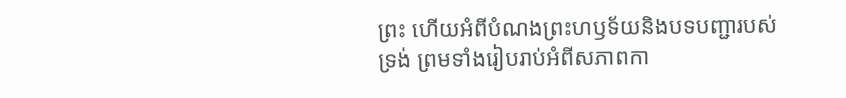ព្រះ ហើយអំពីបំណងព្រះហឫទ័យនិងបទបញ្ជារបស់ទ្រង់ ព្រមទាំងរៀបរាប់អំពីសភាពកា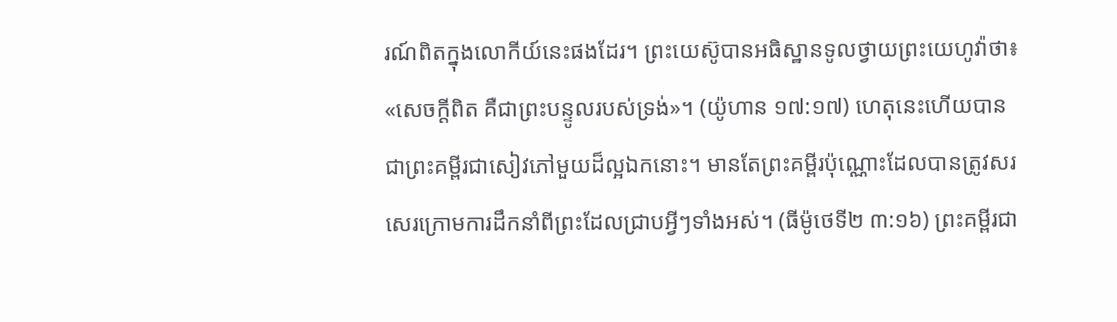រណ៍ពិតក្នុងលោកីយ៍នេះផងដែរ។ ព្រះយេស៊ូបានអធិស្ឋានទូលថ្វាយព្រះយេហូវ៉ាថា៖ «សេចក្ដីពិត គឺជាព្រះបន្ទូលរបស់ទ្រង់»។ (យ៉ូហាន ១៧:១៧) ហេតុនេះហើយបានជាព្រះគម្ពីរជាសៀវភៅមួយដ៏ល្អឯកនោះ។ មានតែព្រះគម្ពីរប៉ុណ្ណោះដែលបានត្រូវសរសេរក្រោមការដឹកនាំពីព្រះដែលជ្រាបអ្វីៗទាំងអស់។ (ធីម៉ូថេទី២ ៣:១៦) ព្រះគម្ពីរជា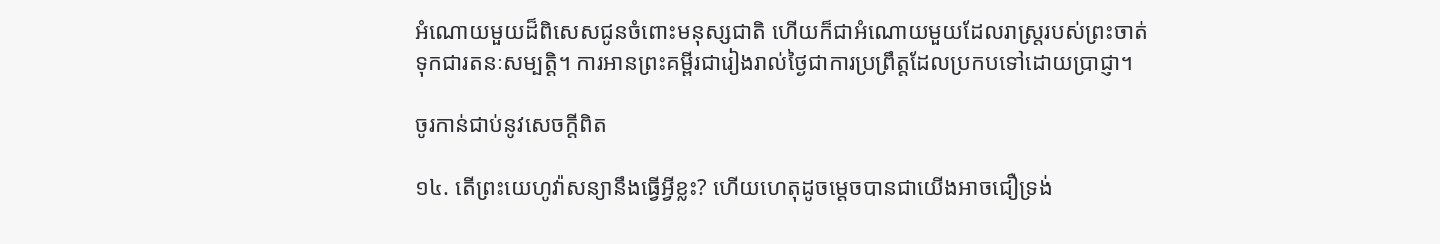អំណោយមួយដ៏ពិសេសជូនចំពោះមនុស្សជាតិ ហើយក៏ជាអំណោយមួយដែលរាស្ត្ររបស់ព្រះចាត់ទុកជារតនៈសម្បត្ដិ។ ការអានព្រះគម្ពីរជារៀងរាល់ថ្ងៃជាការប្រព្រឹត្តដែលប្រកបទៅដោយប្រាជ្ញា។

ចូរកាន់ជាប់នូវសេចក្ដីពិត

១៤. តើព្រះយេហូវ៉ាសន្យានឹងធ្វើអ្វីខ្លះ? ហើយហេតុដូចម្ដេចបានជាយើងអាចជឿទ្រង់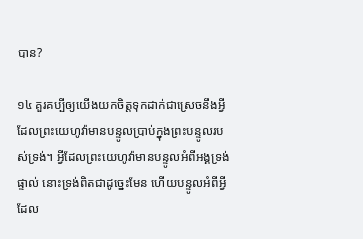បាន?

១៤ គួរគប្បីឲ្យយើងយកចិត្តទុកដាក់ជាស្រេចនឹងអ្វីដែលព្រះយេហូវ៉ាមានបន្ទូលប្រាប់ក្នុងព្រះបន្ទូលរបស់ទ្រង់។ អ្វីដែលព្រះយេហូវ៉ាមានបន្ទូលអំពីអង្គទ្រង់ផ្ទាល់ នោះទ្រង់ពិតជាដូច្នេះមែន ហើយបន្ទូលអំពីអ្វីដែល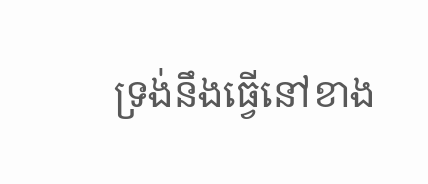ទ្រង់នឹងធ្វើនៅខាង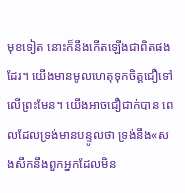មុខទៀត នោះក៏នឹងកើតឡើងជាពិតផងដែរ។ យើងមានមូលហេតុទុកចិត្តជឿទៅលើព្រះមែន។ យើងអាចជឿជាក់បាន ពេលដែលទ្រង់មានបន្ទូលថា ទ្រង់នឹង«សងសឹកនឹងពួកអ្នកដែលមិន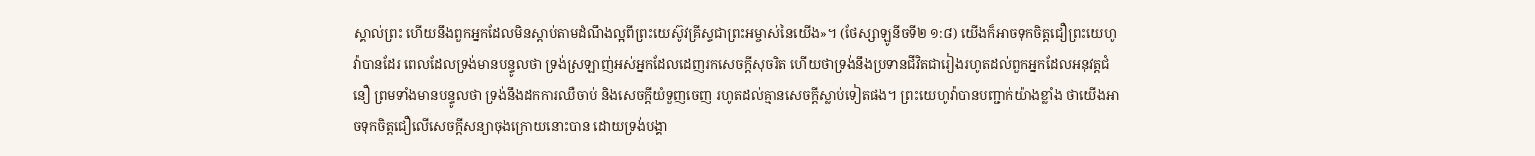ស្គាល់ព្រះ ហើយនឹងពួកអ្នកដែលមិនស្ដាប់តាមដំណឹងល្អពីព្រះយេស៊ូវគ្រីស្ទជាព្រះអម្ចាស់នៃយើង»។ (ថែស្សាឡូនីចទី២ ១:៨) យើងក៏អាចទុកចិត្តជឿព្រះយេហូវ៉ាបានដែរ ពេលដែលទ្រង់មានបន្ទូលថា ទ្រង់ស្រឡាញ់អស់អ្នកដែលដេញរកសេចក្ដីសុចរិត ហើយថាទ្រង់នឹងប្រទានជីវិតជារៀងរហូតដល់ពួកអ្នកដែលអនុវត្តជំនឿ ព្រមទាំងមានបន្ទូលថា ទ្រង់នឹងដកការឈឺចាប់ និងសេចក្ដីយំទួញចេញ រហូតដល់គ្មានសេចក្ដីស្លាប់ទៀតផង។ ព្រះយេហូវ៉ាបានបញ្ជាក់យ៉ាងខ្លាំង ថាយើងអាចទុកចិត្តជឿលើសេចក្ដីសន្យាចុងក្រោយនោះបាន ដោយទ្រង់បង្គា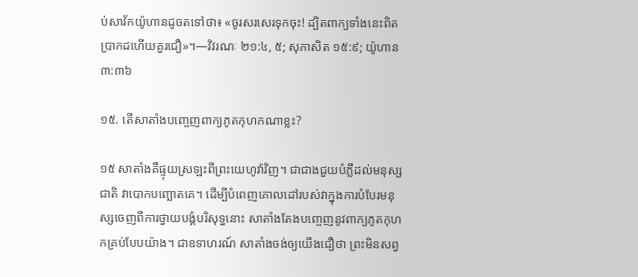ប់សាវ័កយ៉ូហានដូចតទៅថា៖ «ចូរសរសេរទុកចុះ! ដ្បិតពាក្យទាំងនេះពិតប្រាកដហើយគួរជឿ»។—វិវរណៈ ២១:៤, ៥; សុភាសិត ១៥:៩; យ៉ូហាន ៣:៣៦

១៥. តើសាតាំងបញ្ចេញពាក្យភូតកុហកណាខ្លះ?

១៥ សាតាំងគឺផ្ទុយស្រឡះពីព្រះយេហូវ៉ាវិញ។ ជាជាងជួយបំភ្លឺដល់មនុស្សជាតិ វាបោកបញ្ឆោតគេ។ ដើម្បីបំពេញគោលដៅរបស់វាក្នុងការបំបែរមនុស្សចេញពីការថ្វាយបង្គំបរិសុទ្ធនោះ សាតាំងតែងបញ្ចេញនូវពាក្យភូតកុហកគ្រប់បែបយ៉ាង។ ជាឧទាហរណ៍ សាតាំងចង់ឲ្យយើងជឿថា ព្រះមិនសព្វ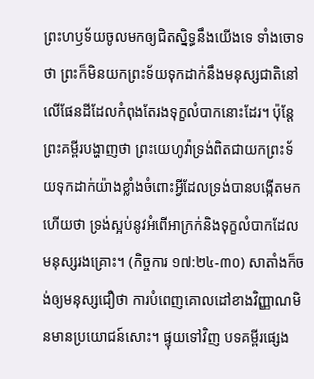ព្រះហឫទ័យចូលមកឲ្យជិតស្និទ្ធនឹងយើងទេ ទាំងចោទថា ព្រះក៏មិនយកព្រះទ័យទុកដាក់នឹងមនុស្សជាតិនៅលើផែនដីដែលកំពុងតែរងទុក្ខលំបាកនោះដែរ។ ប៉ុន្តែ ព្រះគម្ពីរបង្ហាញថា ព្រះយេហូវ៉ាទ្រង់ពិតជាយកព្រះទ័យទុកដាក់យ៉ាងខ្លាំងចំពោះអ្វីដែលទ្រង់បានបង្កើតមក ហើយថា ទ្រង់ស្អប់នូវអំពើអាក្រក់និងទុក្ខលំបាកដែលមនុស្សរងគ្រោះ។ (កិច្ចការ ១៧:២៤-៣០) សាតាំងក៏ចង់ឲ្យមនុស្សជឿថា ការបំពេញគោលដៅខាងវិញ្ញាណមិនមានប្រយោជន៍សោះ។ ផ្ទុយទៅវិញ បទគម្ពីរផ្សេង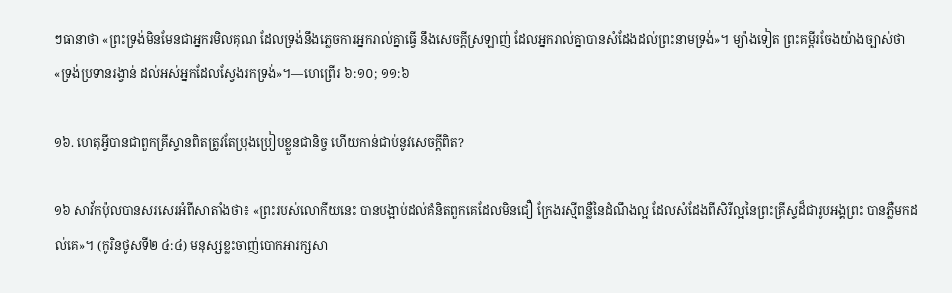ៗធានាថា «ព្រះទ្រង់មិនមែនជាអ្នករមិលគុណ ដែលទ្រង់នឹងភ្លេចការអ្នករាល់គ្នាធ្វើ នឹងសេចក្ដីស្រឡាញ់ ដែលអ្នករាល់គ្នាបានសំដែងដល់ព្រះនាមទ្រង់»។ ម្យ៉ាងទៀត ព្រះគម្ពីរចែងយ៉ាងច្បាស់ថា «ទ្រង់ប្រទានរង្វាន់ ដល់អស់អ្នកដែលស្វែងរកទ្រង់»។—ហេព្រើរ ៦:១០; ១១:៦

១៦. ហេតុអ្វីបានជាពួកគ្រីស្ទានពិតត្រូវតែប្រុងប្រៀបខ្លួនជានិច្ច ហើយកាន់ជាប់នូវសេចក្ដីពិត?

១៦ សាវ័កប៉ុលបានសរសេរអំពីសាតាំងថា៖ «ព្រះរបស់លោកីយនេះ បានបង្អាប់ដល់គំនិតពួកគេដែលមិនជឿ ក្រែងរស្មីពន្លឺនៃដំណឹងល្អ ដែលសំដែងពីសិរីល្អនៃព្រះគ្រីស្ទដ៏ជារូបអង្គព្រះ បានភ្លឺមកដល់គេ»។ (កូរិនថូសទី២ ៤:៤) មនុស្សខ្លះចាញ់បោកអារក្សសា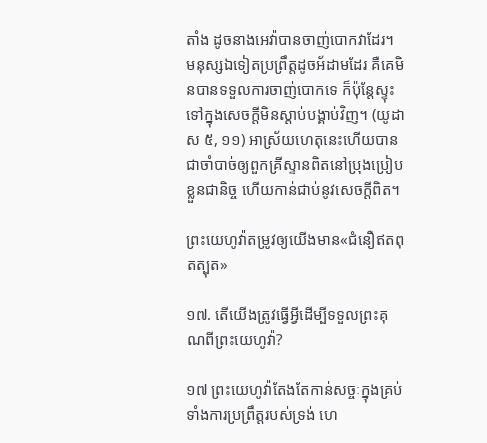តាំង ដូចនាងអេវ៉ាបានចាញ់បោកវាដែរ។ មនុស្សឯទៀតប្រព្រឹត្តដូចអ័ដាមដែរ គឺគេមិនបានទទួលការចាញ់បោកទេ ក៏ប៉ុន្តែស្ទុះទៅក្នុងសេចក្ដីមិនស្ដាប់បង្គាប់វិញ។ (យូដាស ៥, ១១) អាស្រ័យហេតុនេះហើយបានជាចាំបាច់ឲ្យពួកគ្រីស្ទានពិតនៅប្រុងប្រៀបខ្លួនជានិច្ច ហើយកាន់ជាប់នូវសេចក្ដីពិត។

ព្រះយេហូវ៉ាតម្រូវឲ្យយើងមាន«ជំនឿឥតពុតត្បុត»

១៧. តើយើងត្រូវធ្វើអ្វីដើម្បីទទួលព្រះគុណពីព្រះយេហូវ៉ា?

១៧ ព្រះយេហូវ៉ាតែងតែកាន់សច្ចៈក្នុងគ្រប់ទាំងការប្រព្រឹត្តរបស់ទ្រង់ ហេ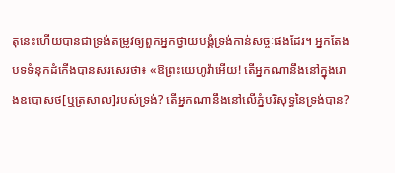តុនេះហើយបានជាទ្រង់តម្រូវឲ្យពួកអ្នកថ្វាយបង្គំទ្រង់កាន់សច្ចៈផងដែរ។ អ្នកតែងបទទំនុកដំកើងបានសរសេរថា៖ «ឱព្រះយេហូវ៉ាអើយ! តើអ្នកណានឹងនៅក្នុងរោងឧបោសថ[ឬត្រសាល]របស់ទ្រង់? តើអ្នកណានឹងនៅលើភ្នំបរិសុទ្ធនៃទ្រង់បាន?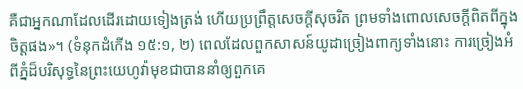គឺជាអ្នកណាដែលដើរដោយទៀងត្រង់ ហើយប្រព្រឹត្តសេចក្ដីសុចរិត ព្រមទាំងពោលសេចក្ដីពិតពីក្នុងចិត្តផង»។ (ទំនុកដំកើង ១៥:១, ២) ពេលដែលពួកសាសន៍យូដាច្រៀងពាក្យទាំងនោះ ការច្រៀងអំពីភ្នំដ៏បរិសុទ្ធនៃព្រះយេហូវ៉ាមុខជាបាននាំឲ្យពួកគេ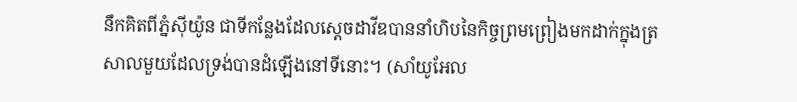នឹកគិតពីភ្នំស៊ីយ៉ូន ជាទីកន្លែងដែលស្តេចដាវីឌបាននាំហិបនៃកិច្ចព្រមព្រៀងមកដាក់ក្នុងត្រសាលមួយដែលទ្រង់បានដំឡើងនៅទីនោះ។ (សាំយូអែល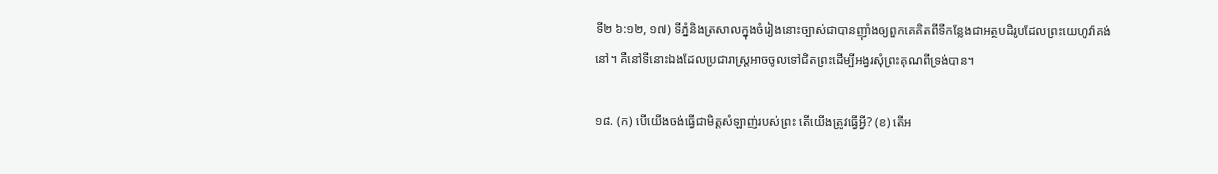ទី២ ៦:១២, ១៧) ទីភ្នំនិងត្រសាលក្នុងចំរៀងនោះច្បាស់ជាបានញ៉ាំងឲ្យពួកគេគិតពីទីកន្លែងជាអត្ថបដិរូបដែលព្រះយេហូវ៉ាគង់នៅ។ គឺនៅទីនោះឯងដែលប្រជារាស្ត្រអាចចូលទៅជិតព្រះដើម្បីអង្វរសុំព្រះគុណពីទ្រង់បាន។

១៨. (ក) បើយើងចង់ធ្វើជាមិត្តសំឡាញ់របស់ព្រះ តើយើងត្រូវធ្វើអ្វី? (ខ) តើអ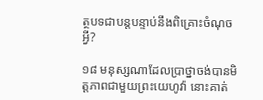ត្ថបទជាបន្តបន្ទាប់នឹងពិគ្រោះចំណុចអ្វី?

១៨ មនុស្សណាដែលប្រាថ្នាចង់បានមិត្តភាពជាមួយព្រះយេហូវ៉ា នោះគាត់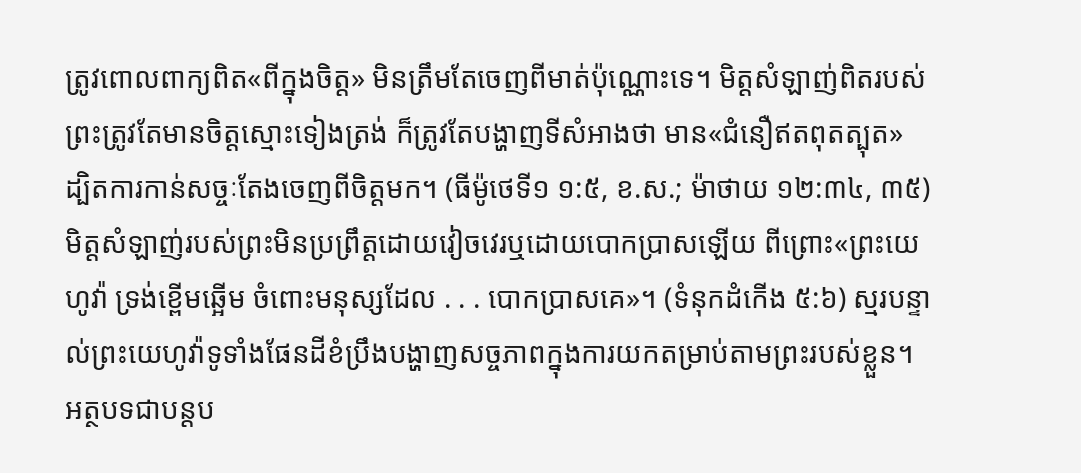ត្រូវពោលពាក្យពិត«ពីក្នុងចិត្ត» មិនត្រឹមតែចេញពីមាត់ប៉ុណ្ណោះទេ។ មិត្តសំឡាញ់ពិតរបស់ព្រះត្រូវតែមានចិត្តស្មោះទៀងត្រង់ ក៏ត្រូវតែបង្ហាញទីសំអាងថា មាន«ជំនឿឥតពុតត្បុត» ដ្បិតការកាន់សច្ចៈតែងចេញពីចិត្តមក។ (ធីម៉ូថេទី១ ១:៥, ខ.ស.; ម៉ាថាយ ១២:៣៤, ៣៥) មិត្តសំឡាញ់របស់ព្រះមិនប្រព្រឹត្តដោយវៀចវេរឬដោយបោកប្រាសឡើយ ពីព្រោះ«ព្រះយេហូវ៉ា ទ្រង់ខ្ពើមឆ្អើម ចំពោះមនុស្សដែល . . . បោកប្រាសគេ»។ (ទំនុកដំកើង ៥:៦) ស្មរបន្ទាល់ព្រះយេហូវ៉ាទូទាំងផែនដីខំប្រឹងបង្ហាញសច្ចភាពក្នុងការយកតម្រាប់តាមព្រះរបស់ខ្លួន។ អត្ថបទជាបន្តប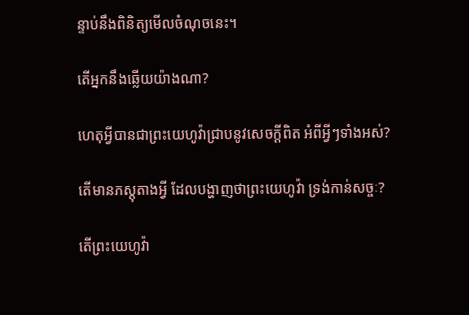ន្ទាប់នឹងពិនិត្យមើលចំណុចនេះ។

តើអ្នកនឹងឆ្លើយយ៉ាងណា?

ហេតុអ្វីបានជាព្រះយេហូវ៉ាជ្រាបនូវសេចក្ដីពិត អំពីអ្វីៗទាំងអស់?

តើមានភស្តុតាងអ្វី ដែលបង្ហាញថាព្រះយេហូវ៉ា ទ្រង់កាន់សច្ចៈ?

តើព្រះយេហូវ៉ា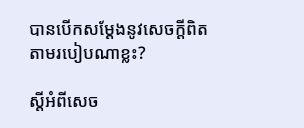បានបើកសម្ដែងនូវសេចក្ដីពិត តាមរបៀបណាខ្លះ?

ស្តីអំពីសេច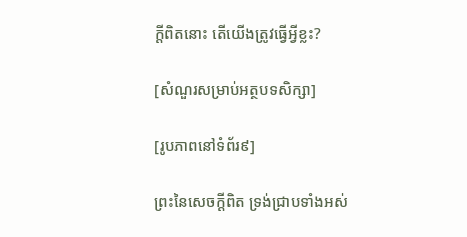ក្ដីពិតនោះ តើយើងត្រូវធ្វើអ្វីខ្លះ?

[សំណួរសម្រាប់អត្ថបទសិក្សា]

[រូបភាពនៅទំព័រ៩]

ព្រះនៃសេចក្ដីពិត ទ្រង់ជ្រាបទាំងអស់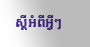ស្តីអំពីអ្វីៗ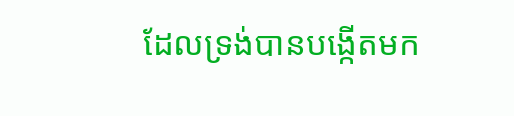ដែលទ្រង់បានបង្កើតមក